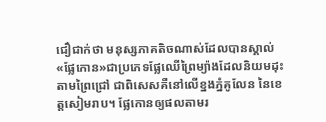ជឿជាក់ថា មនុស្សភាគតិចណាស់ដែលបានស្គាល់«ផ្លែកោន»ជាប្រភេទផ្លែឈើព្រៃម្យ៉ាងដែលនិយមដុះតាមព្រៃជ្រៅ ជាពិសេសគឺនៅលើខ្នងភ្នំគូលែន នៃខេត្តសៀមរាប។ ផ្លែកោនឲ្យផលតាមរ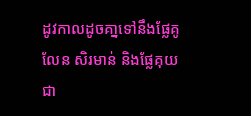ដូវកាលដូចគា្នទៅនឹងផ្លែគូលែន សិរមាន់ និងផ្លែគុយជា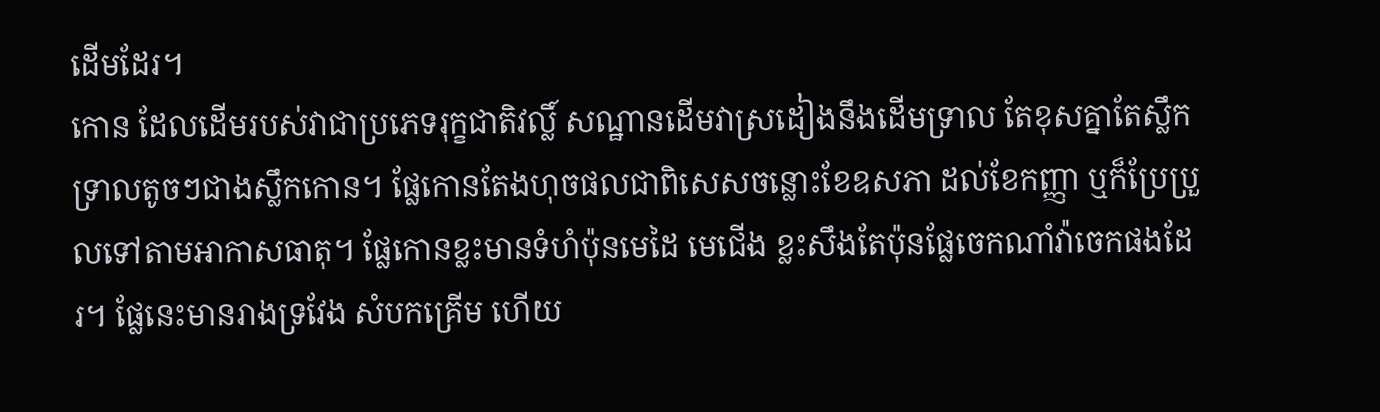ដើមដែរ។
កោន ដែលដើមរបស់វាជាប្រភេទរុក្ខជាតិវល្លិ៍ សណ្ឋានដើមវាស្រដៀងនឹងដើមទ្រាល តែខុសគ្នាតែស្លឹកទ្រាលតូចៗជាងស្លឹកកោន។ ផ្លែកោនតែងហុចផលជាពិសេសចន្លោះខែឧសភា ដល់ខែកញ្ញា ឬក៏ប្រែប្រួលទៅតាមអាកាសធាតុ។ ផ្លែកោនខ្លះមានទំហំប៉ុនមេដៃ មេជើង ខ្លះសឹងតែប៉ុនផ្លែចេកណាំវ៉ាចេកផងដែរ។ ផ្លែនេះមានរាងទ្រវែង សំបកគ្រើម ហើយ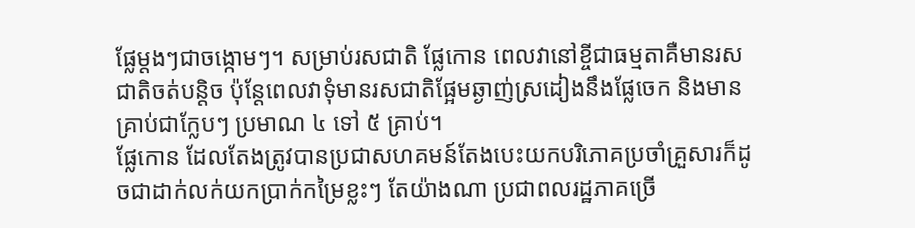ផ្លែម្តងៗជាចង្កោមៗ។ សម្រាប់រសជាតិ ផ្លែកោន ពេលវានៅខ្ចីជាធម្មតាគឺមានរសជាតិចត់បន្តិច ប៉ុន្តែពេលវាទុំមានរសជាតិផ្អែមឆ្ងាញ់ស្រដៀងនឹងផ្លែចេក និងមានគ្រាប់ជាក្លែបៗ ប្រមាណ ៤ ទៅ ៥ គ្រាប់។
ផ្លែកោន ដែលតែងត្រូវបានប្រជាសហគមន៍តែងបេះយកបរិភោគប្រចាំគ្រួសារក៏ដូចជាដាក់លក់យកប្រាក់កម្រៃខ្លះៗ តែយ៉ាងណា ប្រជាពលរដ្ឋភាគច្រើ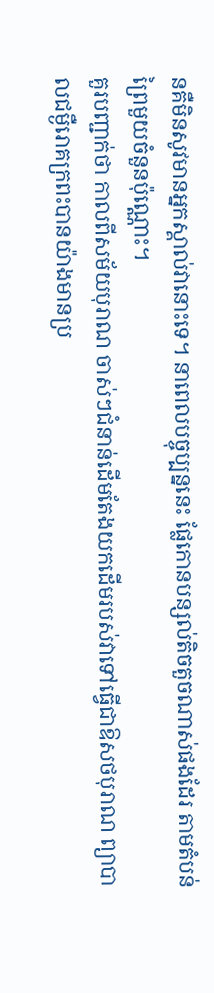នគឺមិនសូវមានអ្នកស្គាល់វានោះទេ។ នាពេលបច្ចុប្បន្ននេះ ផ្លែកោនបន្សល់តិចតួចណាស់ផងដែរ តាមតំបន់ព្រៃមួយចំនួនប៉ុណ្ណោះ។
គួរបញ្ជាក់ថា កាលពីសម័យបុរាណ ចាស់ៗជំនាន់ដើមតែងយកដើមរបស់វាទៅធ្វើជាឱសថបុរាណ ព្យាបាលជម្ងឺរោគក្រពះបានយ៉ាងមានប្រ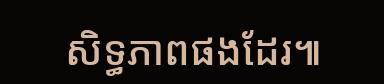សិទ្ធភាពផងដែរ៕